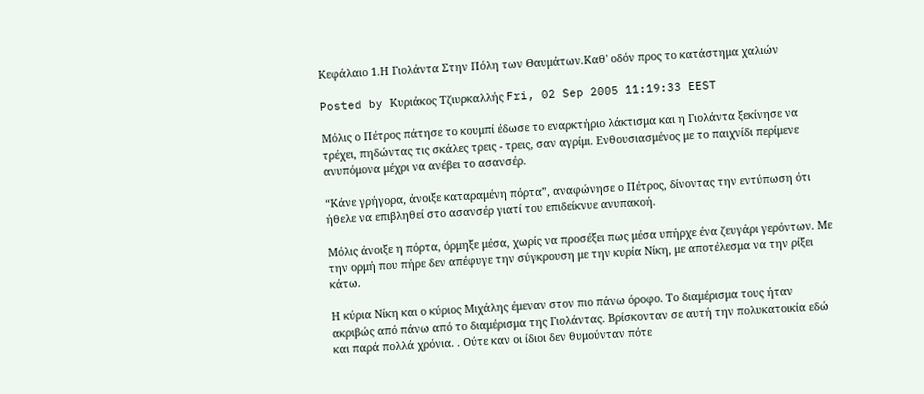Κεφάλαιο 1.Η Γιολάντα Στην Πόλη των Θαυμάτων.Καθ' οδόν προς το κατάστημα χαλιών

Posted by Κυριάκος Τζιυρκαλλής Fri, 02 Sep 2005 11:19:33 EEST

Μόλις ο Πέτρος πάτησε το κουμπί έδωσε το εναρκτήριο λάκτισμα και η Γιολάντα ξεκίνησε να τρέχει, πηδώντας τις σκάλες τρεις - τρεις, σαν αγρίμι. Ενθουσιασμένος με το παιχνίδι περίμενε ανυπόμονα μέχρι να ανέβει το ασανσέρ.

“Κάνε γρήγορα, άνοιξε καταραμένη πόρτα”, αναφώνησε ο Πέτρος, δίνοντας την εντύπωση ότι ήθελε να επιβληθεί στο ασανσέρ γιατί του επιδείκνυε ανυπακοή.

Μόλις άνοιξε η πόρτα, όρμηξε μέσα, χωρίς να προσέξει πως μέσα υπήρχε ένα ζευγάρι γερόντων. Με την ορμή που πήρε δεν απέφυγε την σύγκρουση με την κυρία Νίκη, με αποτέλεσμα να την ρίξει κάτω.

Η κύρια Νίκη και ο κύριος Μιχάλης έμεναν στον πιο πάνω όροφο. Το διαμέρισμα τους ήταν ακριβώς από πάνω από το διαμέρισμα της Γιολάντας. Βρίσκονταν σε αυτή την πολυκατοικία εδώ και παρά πολλά χρόνια. . Ούτε καν οι ίδιοι δεν θυμούνταν πότε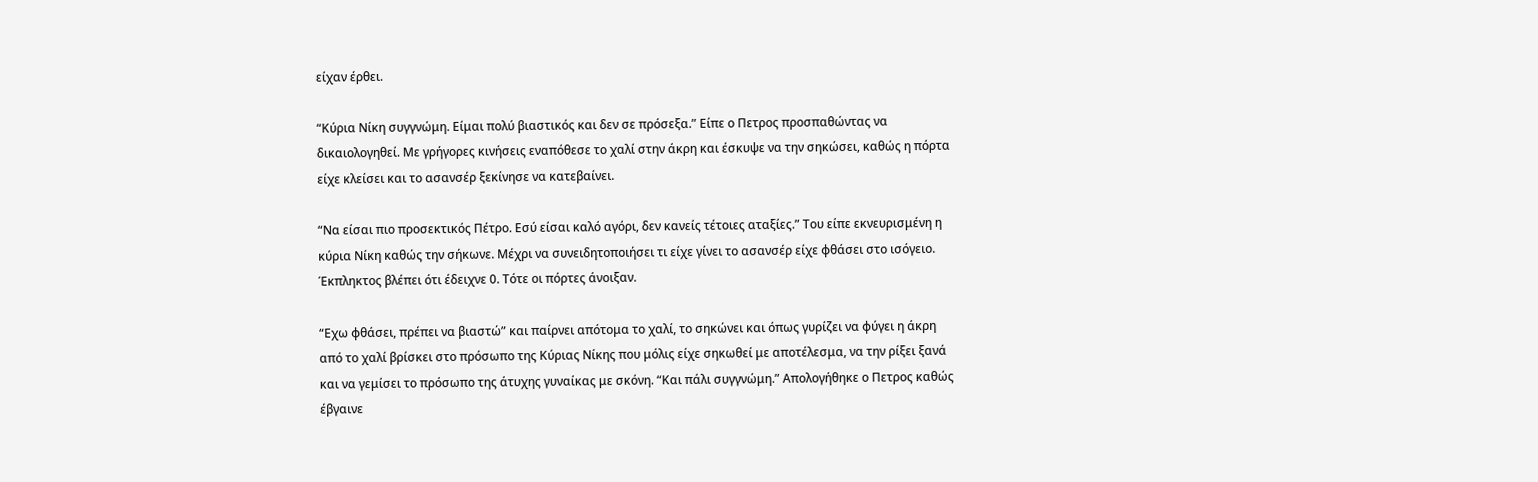είχαν έρθει.

“Κύρια Νίκη συγγνώμη. Είμαι πολύ βιαστικός και δεν σε πρόσεξα.” Είπε ο Πετρος προσπαθώντας να δικαιολογηθεί. Με γρήγορες κινήσεις εναπόθεσε το χαλί στην άκρη και έσκυψε να την σηκώσει, καθώς η πόρτα είχε κλείσει και το ασανσέρ ξεκίνησε να κατεβαίνει.

“Να είσαι πιο προσεκτικός Πέτρο. Εσύ είσαι καλό αγόρι, δεν κανείς τέτοιες αταξίες.” Του είπε εκνευρισμένη η κύρια Νίκη καθώς την σήκωνε. Μέχρι να συνειδητοποιήσει τι είχε γίνει το ασανσέρ είχε φθάσει στο ισόγειο. Έκπληκτος βλέπει ότι έδειχνε 0. Τότε οι πόρτες άνοιξαν.

“Εχω φθάσει, πρέπει να βιαστώ” και παίρνει απότομα το χαλί, το σηκώνει και όπως γυρίζει να φύγει η άκρη από το χαλί βρίσκει στο πρόσωπο της Κύριας Νίκης που μόλις είχε σηκωθεί με αποτέλεσμα, να την ρίξει ξανά και να γεμίσει το πρόσωπο της άτυχης γυναίκας με σκόνη. “Και πάλι συγγνώμη.” Απολογήθηκε ο Πετρος καθώς έβγαινε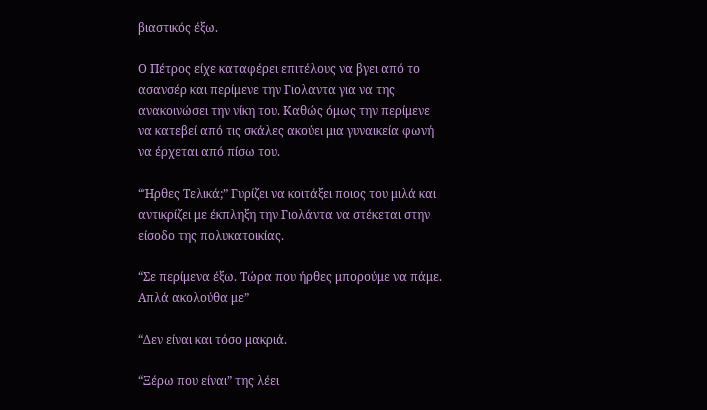βιαστικός έξω.

Ο Πέτρος είχε καταφέρει επιτέλους να βγει από το ασανσέρ και περίμενε την Γιολαντα για να της ανακοινώσει την νίκη του. Καθώς όμως την περίμενε να κατεβεί από τις σκάλες ακούει μια γυναικεία φωνή να έρχεται από πίσω του.

“Ήρθες Τελικά;” Γυρίζει να κοιτάξει ποιος του μιλά και αντικρίζει με έκπληξη την Γιολάντα να στέκεται στην είσοδο της πολυκατοικίας.

“Σε περίμενα έξω. Τώρα που ήρθες μπορούμε να πάμε. Απλά ακολούθα με”

“Δεν είναι και τόσο μακριά.

“Ξέρω που είναι” της λέει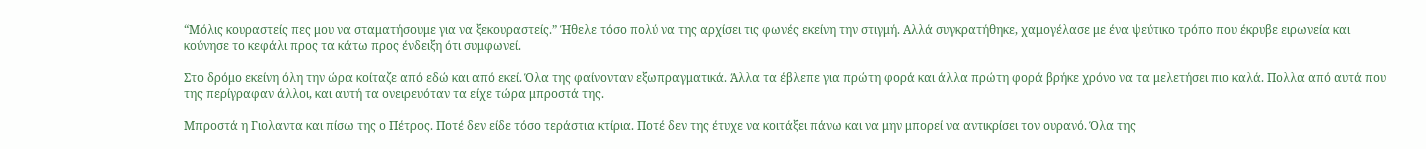“Μόλις κουραστείς πες μου να σταματήσουμε για να ξεκουραστείς.” Ήθελε τόσο πολύ να της αρχίσει τις φωνές εκείνη την στιγμή. Αλλά συγκρατήθηκε, χαμογέλασε με ένα ψεύτικο τρόπο που έκρυβε ειρωνεία και κούνησε το κεφάλι προς τα κάτω προς ένδειξη ότι συμφωνεί.

Στο δρόμο εκείνη όλη την ώρα κοίταζε από εδώ και από εκεί. Όλα της φαίνονταν εξωπραγματικά. Άλλα τα έβλεπε για πρώτη φορά και άλλα πρώτη φορά βρήκε χρόνο να τα μελετήσει πιο καλά. Πολλα από αυτά που της περίγραφαν άλλοι, και αυτή τα ονειρευόταν τα είχε τώρα μπροστά της.

Μπροστά η Γιολαντα και πίσω της ο Πέτρος. Ποτέ δεν είδε τόσο τεράστια κτίρια. Ποτέ δεν της έτυχε να κοιτάξει πάνω και να μην μπορεί να αντικρίσει τον ουρανό. Όλα της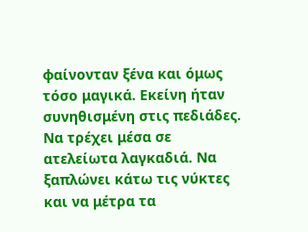φαίνονταν ξένα και όμως τόσο μαγικά. Εκείνη ήταν συνηθισμένη στις πεδιάδες. Να τρέχει μέσα σε ατελείωτα λαγκαδιά. Να ξαπλώνει κάτω τις νύκτες και να μέτρα τα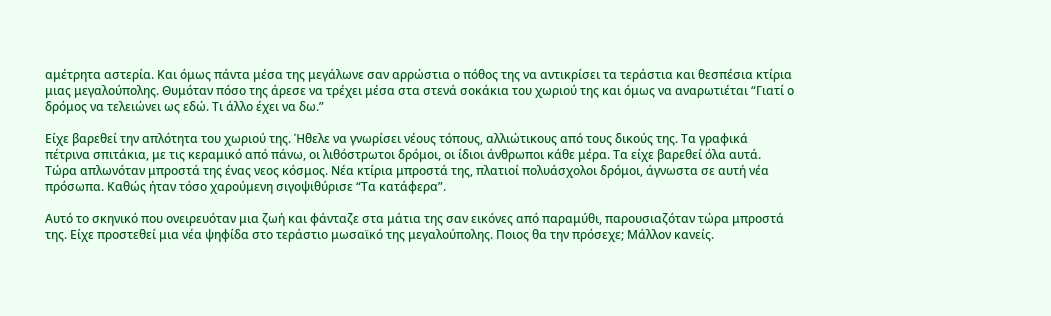αμέτρητα αστερία. Και όμως πάντα μέσα της μεγάλωνε σαν αρρώστια ο πόθος της να αντικρίσει τα τεράστια και θεσπέσια κτίρια μιας μεγαλούπολης. Θυμόταν πόσο της άρεσε να τρέχει μέσα στα στενά σοκάκια του χωριού της και όμως να αναρωτιέται “Γιατί ο δρόμος να τελειώνει ως εδώ. Τι άλλο έχει να δω.”

Είχε βαρεθεί την απλότητα του χωριού της. Ήθελε να γνωρίσει νέους τόπους, αλλιώτικους από τους δικούς της. Τα γραφικά πέτρινα σπιτάκια, με τις κεραμικό από πάνω, οι λιθόστρωτοι δρόμοι, οι ίδιοι άνθρωποι κάθε μέρα. Τα είχε βαρεθεί όλα αυτά. Τώρα απλωνόταν μπροστά της ένας νεος κόσμος. Νέα κτίρια μπροστά της, πλατιοί πολυάσχολοι δρόμοι, άγνωστα σε αυτή νέα πρόσωπα. Καθώς ήταν τόσο χαρούμενη σιγοψιθύρισε “Τα κατάφερα”.

Αυτό το σκηνικό που ονειρευόταν μια ζωή και φάνταζε στα μάτια της σαν εικόνες από παραμύθι, παρουσιαζόταν τώρα μπροστά της. Είχε προστεθεί μια νέα ψηφίδα στο τεράστιο μωσαϊκό της μεγαλούπολης. Ποιος θα την πρόσεχε; Μάλλον κανείς.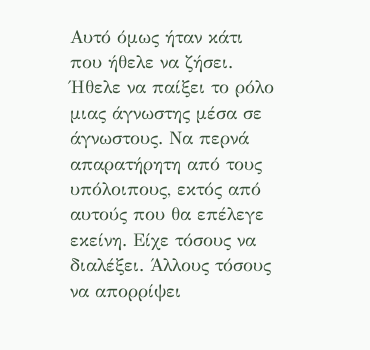Αυτό όμως ήταν κάτι που ήθελε να ζήσει. Ήθελε να παίξει το ρόλο μιας άγνωστης μέσα σε άγνωστους. Να περνά απαρατήρητη από τους υπόλοιπους, εκτός από αυτούς που θα επέλεγε εκείνη. Είχε τόσους να διαλέξει. Άλλους τόσους να απορρίψει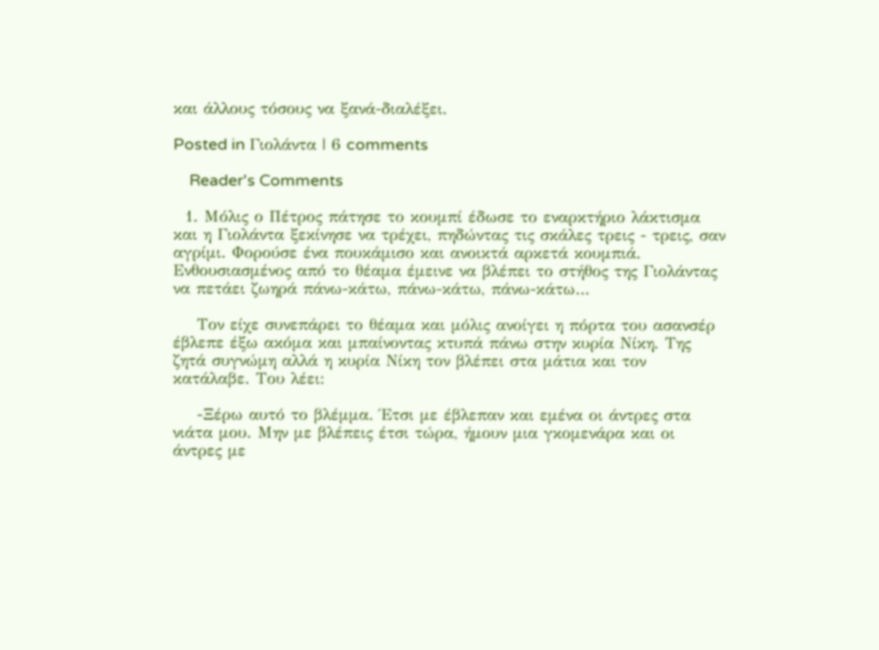και άλλους τόσους να ξανά-διαλέξει.

Posted in Γιολάντα | 6 comments

    Reader's Comments

  1. Μόλις ο Πέτρος πάτησε το κουμπί έδωσε το εναρκτήριο λάκτισμα και η Γιολάντα ξεκίνησε να τρέχει, πηδώντας τις σκάλες τρεις - τρεις, σαν αγρίμι. Φορούσε ένα πουκάμισο και ανοικτά αρκετά κουμπιά. Ενθουσιασμένος από το θέαμα έμεινε να βλέπει το στήθος της Γιολάντας να πετάει ζωηρά πάνω-κάτω, πάνω-κάτω, πάνω-κάτω…

    Τον είχε συνεπάρει το θέαμα και μόλις ανοίγει η πόρτα του ασανσέρ έβλεπε έξω ακόμα και μπαίνοντας κτυπά πάνω στην κυρία Νίκη. Της ζητά συγνώμη αλλά η κυρία Νίκη τον βλέπει στα μάτια και τον κατάλαβε. Του λέει:

    -Ξέρω αυτό το βλέμμα. Έτσι με έβλεπαν και εμένα οι άντρες στα νιάτα μου. Μην με βλέπεις έτσι τώρα, ήμουν μια γκομενάρα και οι άντρες με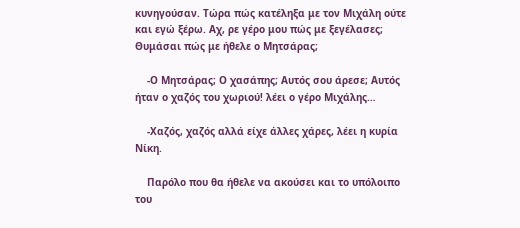κυνηγούσαν. Τώρα πώς κατέληξα με τον Μιχάλη ούτε και εγώ ξέρω. Αχ, ρε γέρο μου πώς με ξεγέλασες; Θυμάσαι πώς με ήθελε ο Μητσάρας;

    -Ο Μητσάρας; Ο χασάπης; Αυτός σου άρεσε; Αυτός ήταν ο χαζός του χωριού! λέει ο γέρο Μιχάλης…

    -Χαζός, χαζός αλλά είχε άλλες χάρες, λέει η κυρία Νίκη.

    Παρόλο που θα ήθελε να ακούσει και το υπόλοιπο του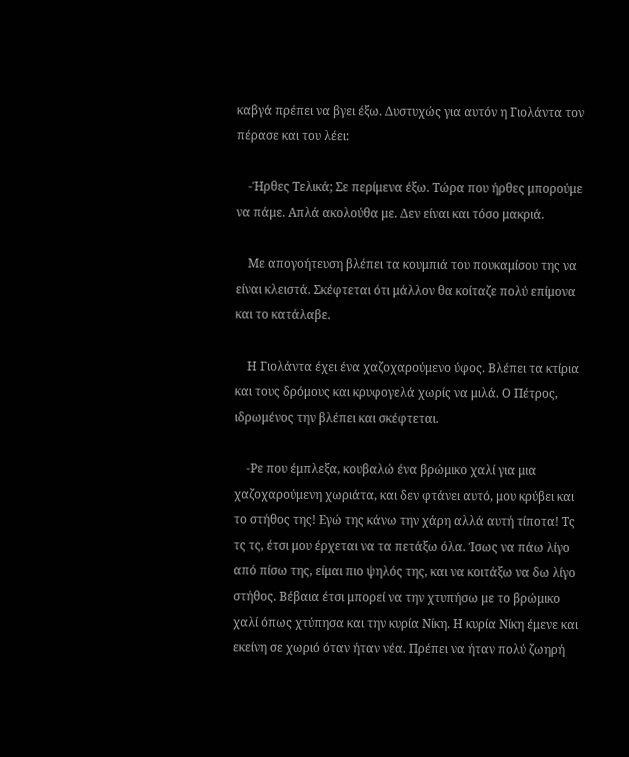καβγά πρέπει να βγει έξω. Δυστυχώς για αυτόν η Γιολάντα τον πέρασε και του λέει:

    -Ήρθες Τελικά; Σε περίμενα έξω. Τώρα που ήρθες μπορούμε να πάμε. Απλά ακολούθα με. Δεν είναι και τόσο μακριά.

    Με απογοήτευση βλέπει τα κουμπιά του πουκαμίσου της να είναι κλειστά. Σκέφτεται ότι μάλλον θα κοίταζε πολύ επίμονα και το κατάλαβε.

    Η Γιολάντα έχει ένα χαζοχαρούμενο ύφος. Βλέπει τα κτίρια και τους δρόμους και κρυφογελά χωρίς να μιλά. Ο Πέτρος, ιδρωμένος την βλέπει και σκέφτεται.

    -Ρε που έμπλεξα, κουβαλώ ένα βρώμικο χαλί για μια χαζοχαρούμενη χωριάτα, και δεν φτάνει αυτό, μου κρύβει και το στήθος της! Εγώ της κάνω την χάρη αλλά αυτή τίποτα! Τς τς τς, έτσι μου έρχεται να τα πετάξω όλα. Ίσως να πάω λίγο από πίσω της, είμαι πιο ψηλός της, και να κοιτάξω να δω λίγο στήθος. Βέβαια έτσι μπορεί να την χτυπήσω με το βρώμικο χαλί όπως χτύπησα και την κυρία Νίκη. Η κυρία Νίκη έμενε και εκείνη σε χωριό όταν ήταν νέα. Πρέπει να ήταν πολύ ζωηρή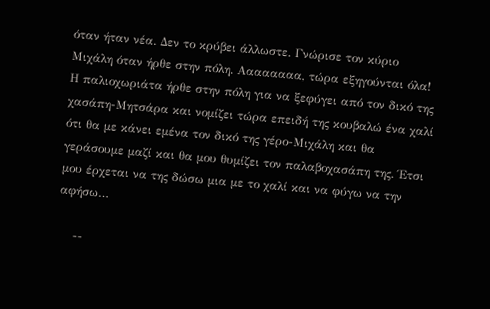όταν ήταν νέα. Δεν το κρύβει άλλωστε. Γνώρισε τον κύριο Μιχάλη όταν ήρθε στην πόλη. Αααααααα, τώρα εξηγούνται όλα! Η παλιοχωριάτα ήρθε στην πόλη για να ξεφύγει από τον δικό της χασάπη-Μητσάρα και νομίζει τώρα επειδή της κουβαλώ ένα χαλί ότι θα με κάνει εμένα τον δικό της γέρο-Μιχάλη και θα γεράσουμε μαζί και θα μου θυμίζει τον παλαβοχασάπη της. Έτσι μου έρχεται να της δώσω μια με το χαλί και να φύγω να την αφήσω…

    --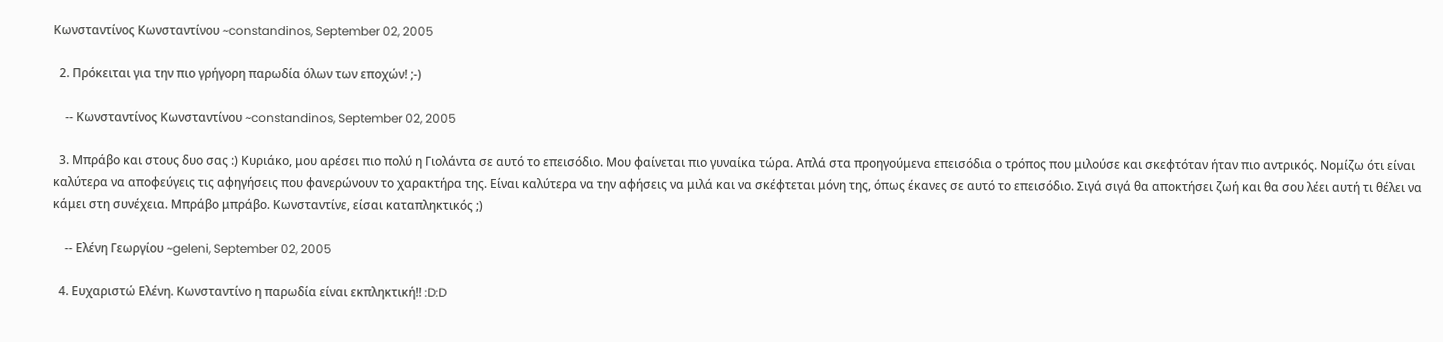Κωνσταντίνος Κωνσταντίνου ~constandinos, September 02, 2005

  2. Πρόκειται για την πιο γρήγορη παρωδία όλων των εποχών! ;-)

    -- Κωνσταντίνος Κωνσταντίνου ~constandinos, September 02, 2005

  3. Μπράβο και στους δυο σας :) Κυριάκο, μου αρέσει πιο πολύ η Γιολάντα σε αυτό το επεισόδιο. Μου φαίνεται πιο γυναίκα τώρα. Απλά στα προηγούμενα επεισόδια ο τρόπος που μιλούσε και σκεφτόταν ήταν πιο αντρικός. Νομίζω ότι είναι καλύτερα να αποφεύγεις τις αφηγήσεις που φανερώνουν το χαρακτήρα της. Είναι καλύτερα να την αφήσεις να μιλά και να σκέφτεται μόνη της, όπως έκανες σε αυτό το επεισόδιο. Σιγά σιγά θα αποκτήσει ζωή και θα σου λέει αυτή τι θέλει να κάμει στη συνέχεια. Μπράβο μπράβο. Κωνσταντίνε, είσαι καταπληκτικός ;)

    -- Ελένη Γεωργίου ~geleni, September 02, 2005

  4. Ευχαριστώ Ελένη. Κωνσταντίνο η παρωδία είναι εκπληκτική!! :D:D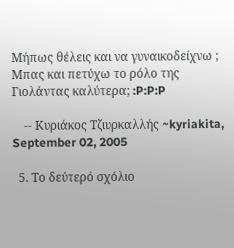Μήπως θέλεις και να γυναικοδείχνω ; Μπας και πετύχω το ρόλο της Γιολάντας καλύτερα; :P:P:P

    -- Κυριάκος Τζιυρκαλλής ~kyriakita, September 02, 2005

  5. Το δεύτερό σχόλιο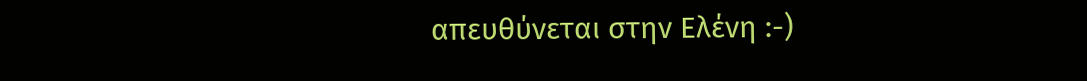απευθύνεται στην Ελένη :-)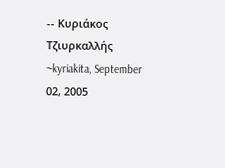-- Κυριάκος Τζιυρκαλλής ~kyriakita, September 02, 2005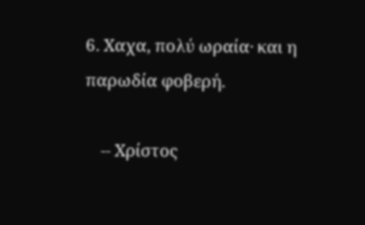6. Χαχα, πολύ ωραία· και η παρωδία φοβερή.

    -- Χρίστος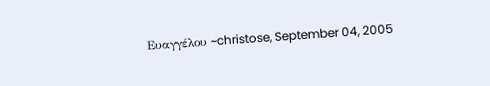Ευαγγέλου ~christose, September 04, 2005